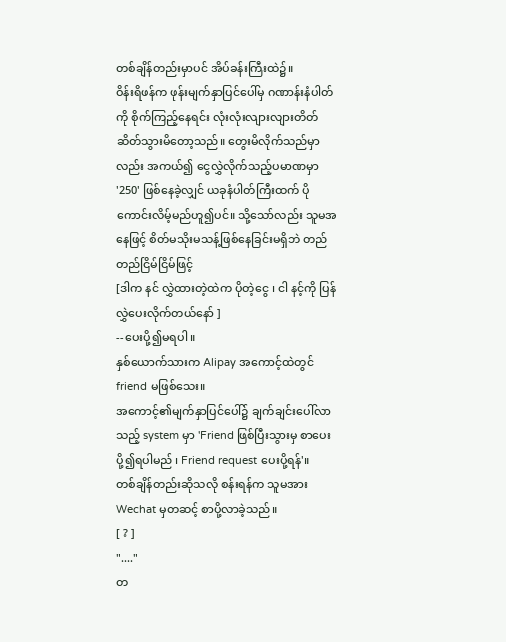တစ်ချိန်တည်းမှာပင် အိပ်ခန်းကြီးထဲ၌။
ဝိန်းရိဖန်က ဖုန်းမျက်နှာပြင်ပေါ်မှ ဂဏာန်းနံပါတ်ကို စိုက်ကြည့်နေရင်း လုံးလုံးလျားလျားတိတ်ဆိတ်သွားမိတော့သည်။ တွေးမိလိုက်သည်မှာလည်း အကယ်၍ ငွေလွှဲလိုက်သည့်ပမာဏမှာ '250' ဖြစ်နေခဲ့လျှင် ယခုနံပါတ်ကြီးထက် ပိုကောင်းလိမ့်မည်ဟူ၍ပင်။ သို့သော်လည်း သူမအနေဖြင့် စိတ်မသိုးမသန့်ဖြစ်နေခြင်းမရှိဘဲ တည်တည်ငြိမ်ငြိမ်ဖြင့်
[ဒါက နင် လွှဲထားတဲ့ထဲက ပိုတဲ့ငွေ ၊ ငါ နင့်ကို ပြန်လွှဲပေးလိုက်တယ်နော် ]
--ပေးပို့၍မရပါ။
နှစ်ယောက်သားက Alipay အကောင့်ထဲတွင် friend မဖြစ်သေး။
အကောင့်၏မျက်နှာပြင်ပေါ်၌ ချက်ချင်းပေါ်လာသည့် system မှာ 'Friend ဖြစ်ပြီးသွားမှ စာပေးပို့၍ရပါမည် ၊ Friend request ပေးပို့ရန်'။
တစ်ချိန်တည်းဆိုသလို စန်းရန်က သူမအား Wechat မှတဆင့် စာပို့လာခဲ့သည်။
[ ? ]
"...."
တ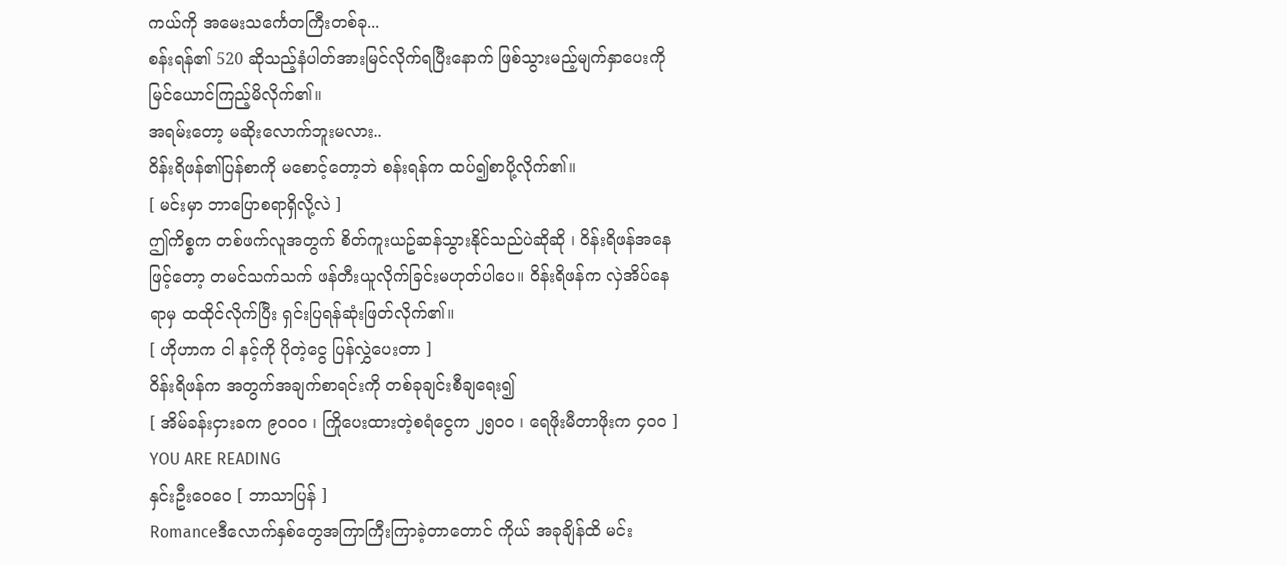ကယ်ကို အမေးသင်္ကေတကြီးတစ်ခု...
စန်းရန်၏ 520 ဆိုသည့်နံပါတ်အားမြင်လိုက်ရပြီးနောက် ဖြစ်သွားမည့်မျက်နှာပေးကို မြင်ယောင်ကြည့်မိလိုက်၏။
အရမ်းတော့ မဆိုးလောက်ဘူးမလား..
ဝိန်းရိဖန်၏ပြန်စာကို မစောင့်တော့ဘဲ စန်းရန်က ထပ်၍စာပို့လိုက်၏။
[ မင်းမှာ ဘာပြောစရာရှိလို့လဲ ]
ဤကိစ္စက တစ်ဖက်လူအတွက် စိတ်ကူးယဥ်ဆန်သွားနိုင်သည်ပဲဆိုဆို ၊ ဝိန်းရိဖန်အနေဖြင့်တော့ တမင်သက်သက် ဖန်တီးယူလိုက်ခြင်းမဟုတ်ပါပေ။ ဝိန်းရိဖန်က လှဲအိပ်နေရာမှ ထထိုင်လိုက်ပြီး ရှင်းပြရန်ဆုံးဖြတ်လိုက်၏။
[ ဟိုဟာက ငါ နင့်ကို ပိုတဲ့ငွေ ပြန်လွှဲပေးတာ ]
ဝိန်းရိဖန်က အတွက်အချက်စာရင်းကို တစ်ခုချင်းစီချရေး၍
[ အိမ်ခန်းငှားခက ၉၀၀၀ ၊ ကြိုပေးထားတဲ့စရံငွေက ၂၅၀၀ ၊ ရေဖိုးမီတာဖိုးက ၄၀၀ ]
YOU ARE READING
နှင်းဦးဝေဝေ [ ဘာသာပြန် ]
Romanceဒီလောက်နှစ်တွေအကြာကြီးကြာခဲ့တာတောင် ကိုယ် အခုချိန်ထိ မင်း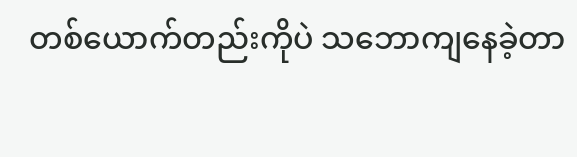တစ်ယောက်တည်းကိုပဲ သဘောကျနေခဲ့တာ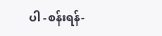ပါ -စန်းရန်-